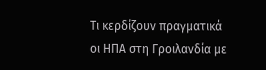Τι κερδίζουν πραγματικά οι ΗΠΑ στη Γροιλανδία με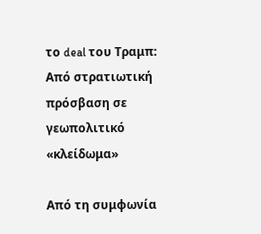το deal του Τραμπ: Από στρατιωτική πρόσβαση σε γεωπολιτικό «κλείδωμα»

Από τη συμφωνία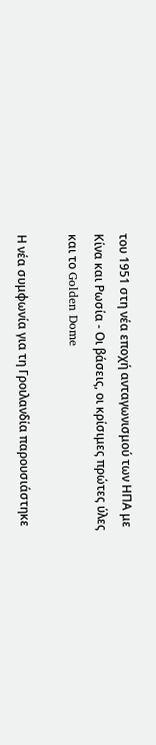του 1951 στη νέα εποχή ανταγωνισμού των ΗΠΑ με Κίνα και Ρωσία - Οι βάσεις, οι κρίσιμες πρώτες ύλες και το Golden Dome

Η νέα συμφωνία για τη Γροιλανδία παρουσιάστηκε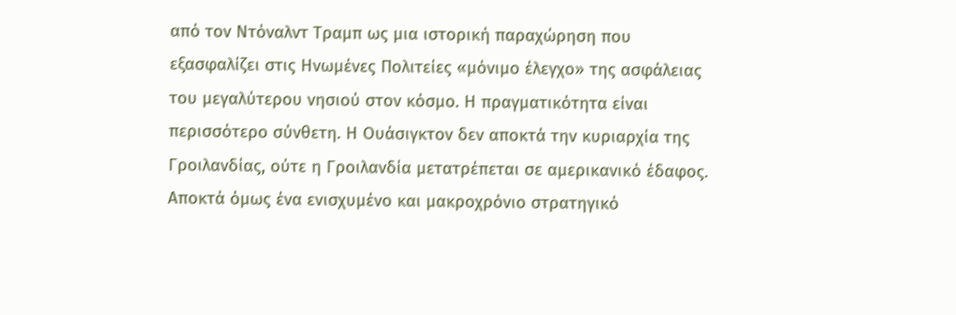από τον Ντόναλντ Τραμπ ως μια ιστορική παραχώρηση που εξασφαλίζει στις Ηνωμένες Πολιτείες «μόνιμο έλεγχο» της ασφάλειας του μεγαλύτερου νησιού στον κόσμο. Η πραγματικότητα είναι περισσότερο σύνθετη. Η Ουάσιγκτον δεν αποκτά την κυριαρχία της Γροιλανδίας, ούτε η Γροιλανδία μετατρέπεται σε αμερικανικό έδαφος. Αποκτά όμως ένα ενισχυμένο και μακροχρόνιο στρατηγικό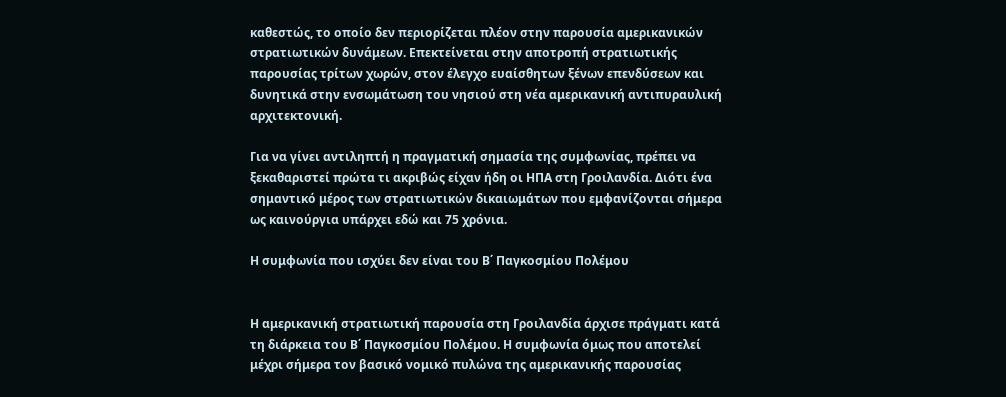καθεστώς, το οποίο δεν περιορίζεται πλέον στην παρουσία αμερικανικών στρατιωτικών δυνάμεων. Επεκτείνεται στην αποτροπή στρατιωτικής παρουσίας τρίτων χωρών, στον έλεγχο ευαίσθητων ξένων επενδύσεων και δυνητικά στην ενσωμάτωση του νησιού στη νέα αμερικανική αντιπυραυλική αρχιτεκτονική.

Για να γίνει αντιληπτή η πραγματική σημασία της συμφωνίας, πρέπει να ξεκαθαριστεί πρώτα τι ακριβώς είχαν ήδη οι ΗΠΑ στη Γροιλανδία. Διότι ένα σημαντικό μέρος των στρατιωτικών δικαιωμάτων που εμφανίζονται σήμερα ως καινούργια υπάρχει εδώ και 75 χρόνια.

Η συμφωνία που ισχύει δεν είναι του Β΄ Παγκοσμίου Πολέμου


Η αμερικανική στρατιωτική παρουσία στη Γροιλανδία άρχισε πράγματι κατά τη διάρκεια του Β΄ Παγκοσμίου Πολέμου. Η συμφωνία όμως που αποτελεί μέχρι σήμερα τον βασικό νομικό πυλώνα της αμερικανικής παρουσίας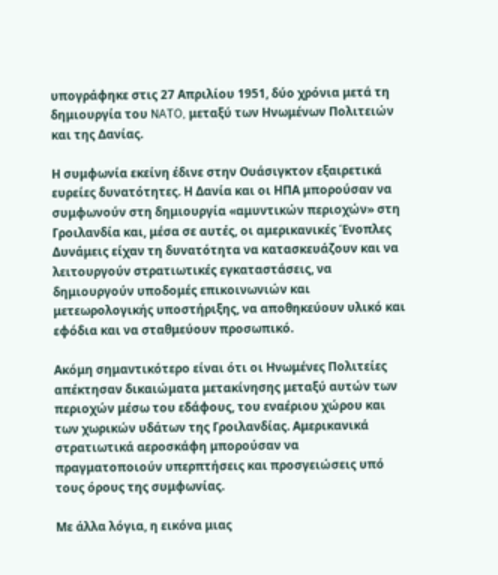υπογράφηκε στις 27 Απριλίου 1951, δύο χρόνια μετά τη δημιουργία του NATO, μεταξύ των Ηνωμένων Πολιτειών και της Δανίας.

Η συμφωνία εκείνη έδινε στην Ουάσιγκτον εξαιρετικά ευρείες δυνατότητες. Η Δανία και οι ΗΠΑ μπορούσαν να συμφωνούν στη δημιουργία «αμυντικών περιοχών» στη Γροιλανδία και, μέσα σε αυτές, οι αμερικανικές Ένοπλες Δυνάμεις είχαν τη δυνατότητα να κατασκευάζουν και να λειτουργούν στρατιωτικές εγκαταστάσεις, να δημιουργούν υποδομές επικοινωνιών και μετεωρολογικής υποστήριξης, να αποθηκεύουν υλικό και εφόδια και να σταθμεύουν προσωπικό.

Ακόμη σημαντικότερο είναι ότι οι Ηνωμένες Πολιτείες απέκτησαν δικαιώματα μετακίνησης μεταξύ αυτών των περιοχών μέσω του εδάφους, του εναέριου χώρου και των χωρικών υδάτων της Γροιλανδίας. Αμερικανικά στρατιωτικά αεροσκάφη μπορούσαν να πραγματοποιούν υπερπτήσεις και προσγειώσεις υπό τους όρους της συμφωνίας.

Με άλλα λόγια, η εικόνα μιας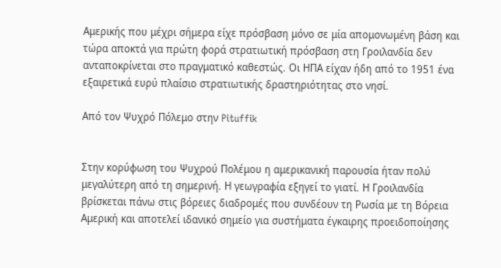Αμερικής που μέχρι σήμερα είχε πρόσβαση μόνο σε μία απομονωμένη βάση και τώρα αποκτά για πρώτη φορά στρατιωτική πρόσβαση στη Γροιλανδία δεν ανταποκρίνεται στο πραγματικό καθεστώς. Οι ΗΠΑ είχαν ήδη από το 1951 ένα εξαιρετικά ευρύ πλαίσιο στρατιωτικής δραστηριότητας στο νησί.

Από τον Ψυχρό Πόλεμο στην Pituffik


Στην κορύφωση του Ψυχρού Πολέμου η αμερικανική παρουσία ήταν πολύ μεγαλύτερη από τη σημερινή. Η γεωγραφία εξηγεί το γιατί. Η Γροιλανδία βρίσκεται πάνω στις βόρειες διαδρομές που συνδέουν τη Ρωσία με τη Βόρεια Αμερική και αποτελεί ιδανικό σημείο για συστήματα έγκαιρης προειδοποίησης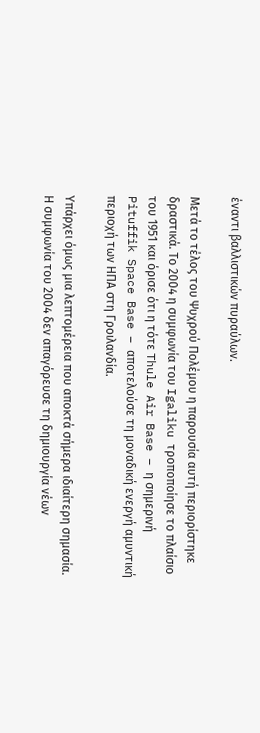έναντι βαλλιστικών πυραύλων.

Μετά το τέλος του Ψυχρού Πολέμου η παρουσία αυτή περιορίστηκε δραστικά. Το 2004 η συμφωνία του Igaliku τροποποίησε το πλαίσιο του 1951 και όρισε ότι η τότε Thule Air Base – η σημερινή Pituffik Space Base – αποτελούσε τη μοναδική ενεργή αμυντική περιοχή των ΗΠΑ στη Γροιλανδία.

Υπάρχει όμως μια λεπτομέρεια που αποκτά σήμερα ιδιαίτερη σημασία. Η συμφωνία του 2004 δεν απαγόρευσε τη δημιουργία νέων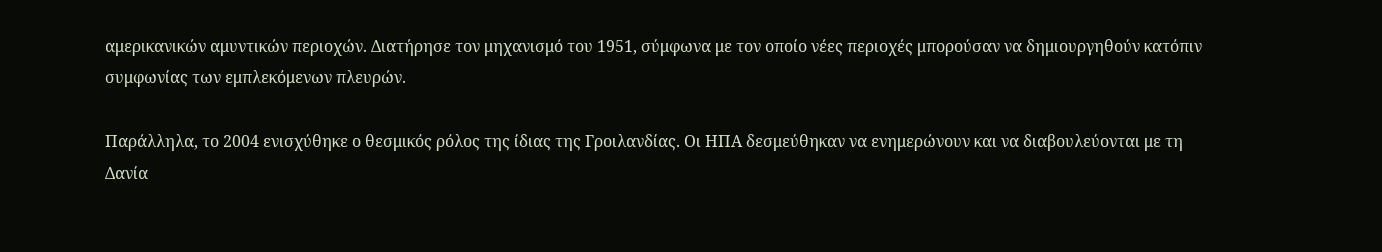αμερικανικών αμυντικών περιοχών. Διατήρησε τον μηχανισμό του 1951, σύμφωνα με τον οποίο νέες περιοχές μπορούσαν να δημιουργηθούν κατόπιν συμφωνίας των εμπλεκόμενων πλευρών.

Παράλληλα, το 2004 ενισχύθηκε ο θεσμικός ρόλος της ίδιας της Γροιλανδίας. Οι ΗΠΑ δεσμεύθηκαν να ενημερώνουν και να διαβουλεύονται με τη Δανία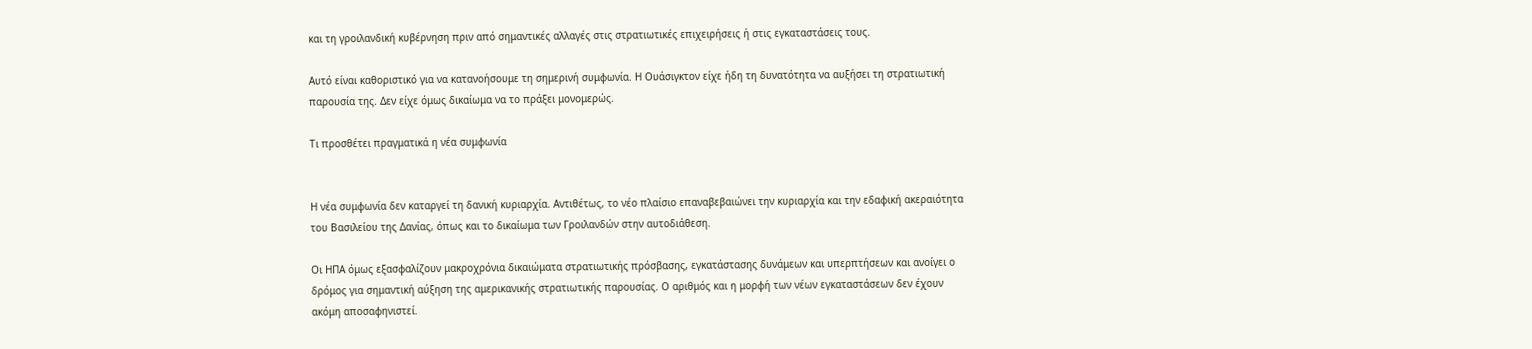και τη γροιλανδική κυβέρνηση πριν από σημαντικές αλλαγές στις στρατιωτικές επιχειρήσεις ή στις εγκαταστάσεις τους.

Αυτό είναι καθοριστικό για να κατανοήσουμε τη σημερινή συμφωνία. Η Ουάσιγκτον είχε ήδη τη δυνατότητα να αυξήσει τη στρατιωτική παρουσία της. Δεν είχε όμως δικαίωμα να το πράξει μονομερώς.

Τι προσθέτει πραγματικά η νέα συμφωνία


Η νέα συμφωνία δεν καταργεί τη δανική κυριαρχία. Αντιθέτως, το νέο πλαίσιο επαναβεβαιώνει την κυριαρχία και την εδαφική ακεραιότητα του Βασιλείου της Δανίας, όπως και το δικαίωμα των Γροιλανδών στην αυτοδιάθεση.

Οι ΗΠΑ όμως εξασφαλίζουν μακροχρόνια δικαιώματα στρατιωτικής πρόσβασης, εγκατάστασης δυνάμεων και υπερπτήσεων και ανοίγει ο δρόμος για σημαντική αύξηση της αμερικανικής στρατιωτικής παρουσίας. Ο αριθμός και η μορφή των νέων εγκαταστάσεων δεν έχουν ακόμη αποσαφηνιστεί.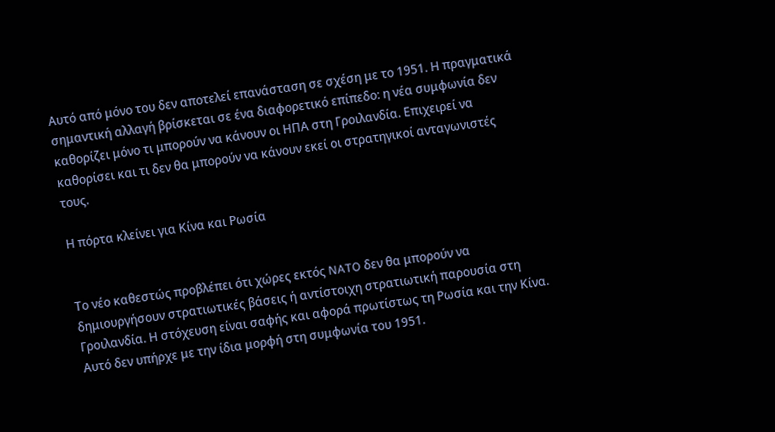Αυτό από μόνο του δεν αποτελεί επανάσταση σε σχέση με το 1951. Η πραγματικά σημαντική αλλαγή βρίσκεται σε ένα διαφορετικό επίπεδο: η νέα συμφωνία δεν καθορίζει μόνο τι μπορούν να κάνουν οι ΗΠΑ στη Γροιλανδία. Επιχειρεί να καθορίσει και τι δεν θα μπορούν να κάνουν εκεί οι στρατηγικοί ανταγωνιστές τους.

Η πόρτα κλείνει για Κίνα και Ρωσία


Το νέο καθεστώς προβλέπει ότι χώρες εκτός NATO δεν θα μπορούν να δημιουργήσουν στρατιωτικές βάσεις ή αντίστοιχη στρατιωτική παρουσία στη Γροιλανδία. Η στόχευση είναι σαφής και αφορά πρωτίστως τη Ρωσία και την Κίνα. Αυτό δεν υπήρχε με την ίδια μορφή στη συμφωνία του 1951.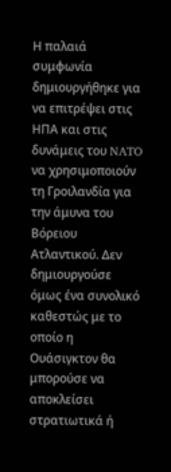Η παλαιά συμφωνία δημιουργήθηκε για να επιτρέψει στις ΗΠΑ και στις δυνάμεις του NATO να χρησιμοποιούν τη Γροιλανδία για την άμυνα του Βόρειου Ατλαντικού. Δεν δημιουργούσε όμως ένα συνολικό καθεστώς με το οποίο η Ουάσιγκτον θα μπορούσε να αποκλείσει στρατιωτικά ή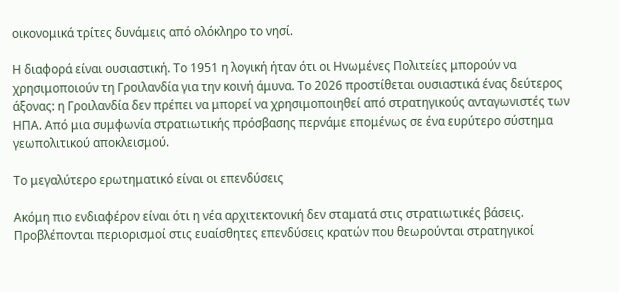οικονομικά τρίτες δυνάμεις από ολόκληρο το νησί.

Η διαφορά είναι ουσιαστική. Το 1951 η λογική ήταν ότι οι Ηνωμένες Πολιτείες μπορούν να χρησιμοποιούν τη Γροιλανδία για την κοινή άμυνα. Το 2026 προστίθεται ουσιαστικά ένας δεύτερος άξονας: η Γροιλανδία δεν πρέπει να μπορεί να χρησιμοποιηθεί από στρατηγικούς ανταγωνιστές των ΗΠΑ. Από μια συμφωνία στρατιωτικής πρόσβασης περνάμε επομένως σε ένα ευρύτερο σύστημα γεωπολιτικού αποκλεισμού.

Το μεγαλύτερο ερωτηματικό είναι οι επενδύσεις

Ακόμη πιο ενδιαφέρον είναι ότι η νέα αρχιτεκτονική δεν σταματά στις στρατιωτικές βάσεις. Προβλέπονται περιορισμοί στις ευαίσθητες επενδύσεις κρατών που θεωρούνται στρατηγικοί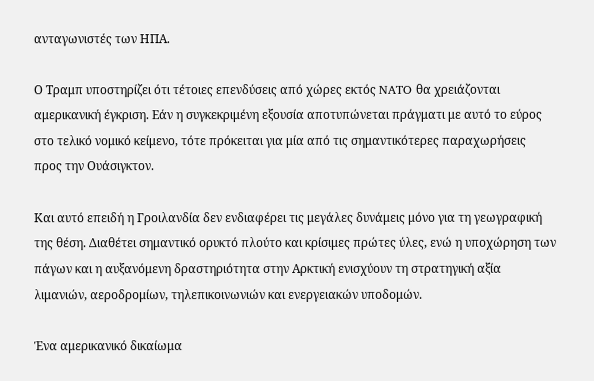ανταγωνιστές των ΗΠΑ.

Ο Τραμπ υποστηρίζει ότι τέτοιες επενδύσεις από χώρες εκτός NATO θα χρειάζονται αμερικανική έγκριση. Εάν η συγκεκριμένη εξουσία αποτυπώνεται πράγματι με αυτό το εύρος στο τελικό νομικό κείμενο, τότε πρόκειται για μία από τις σημαντικότερες παραχωρήσεις προς την Ουάσιγκτον.

Και αυτό επειδή η Γροιλανδία δεν ενδιαφέρει τις μεγάλες δυνάμεις μόνο για τη γεωγραφική της θέση. Διαθέτει σημαντικό ορυκτό πλούτο και κρίσιμες πρώτες ύλες, ενώ η υποχώρηση των πάγων και η αυξανόμενη δραστηριότητα στην Αρκτική ενισχύουν τη στρατηγική αξία λιμανιών, αεροδρομίων, τηλεπικοινωνιών και ενεργειακών υποδομών.

Ένα αμερικανικό δικαίωμα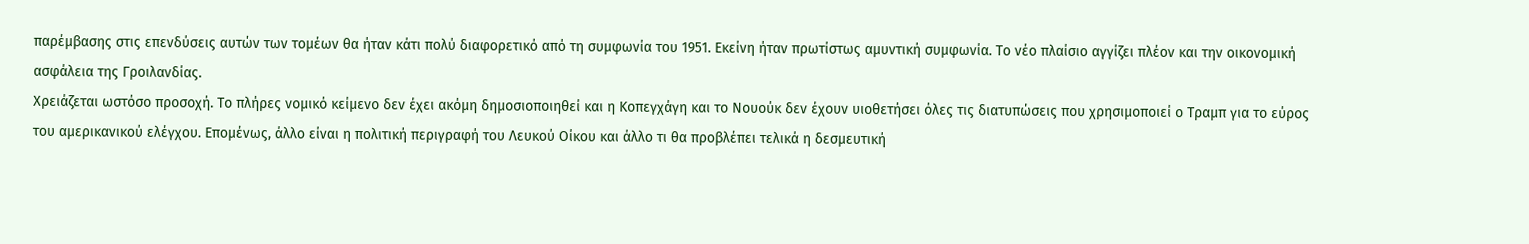παρέμβασης στις επενδύσεις αυτών των τομέων θα ήταν κάτι πολύ διαφορετικό από τη συμφωνία του 1951. Εκείνη ήταν πρωτίστως αμυντική συμφωνία. Το νέο πλαίσιο αγγίζει πλέον και την οικονομική ασφάλεια της Γροιλανδίας.
Χρειάζεται ωστόσο προσοχή. Το πλήρες νομικό κείμενο δεν έχει ακόμη δημοσιοποιηθεί και η Κοπεγχάγη και το Νουούκ δεν έχουν υιοθετήσει όλες τις διατυπώσεις που χρησιμοποιεί ο Τραμπ για το εύρος του αμερικανικού ελέγχου. Επομένως, άλλο είναι η πολιτική περιγραφή του Λευκού Οίκου και άλλο τι θα προβλέπει τελικά η δεσμευτική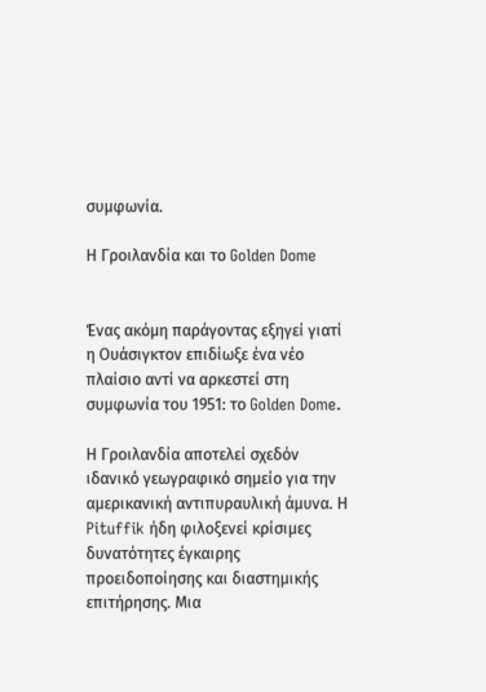συμφωνία.

Η Γροιλανδία και το Golden Dome


Ένας ακόμη παράγοντας εξηγεί γιατί η Ουάσιγκτον επιδίωξε ένα νέο πλαίσιο αντί να αρκεστεί στη συμφωνία του 1951: το Golden Dome.

Η Γροιλανδία αποτελεί σχεδόν ιδανικό γεωγραφικό σημείο για την αμερικανική αντιπυραυλική άμυνα. Η Pituffik ήδη φιλοξενεί κρίσιμες δυνατότητες έγκαιρης προειδοποίησης και διαστημικής επιτήρησης. Μια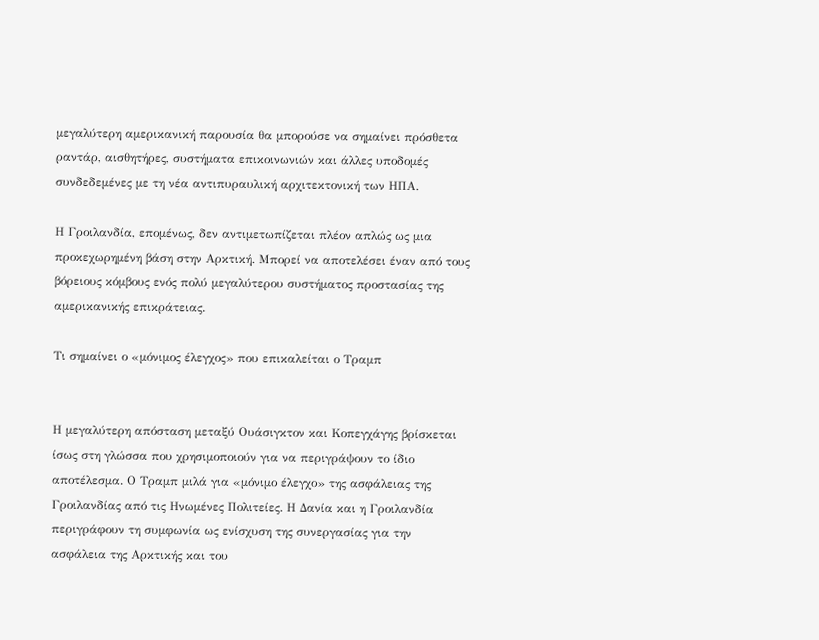μεγαλύτερη αμερικανική παρουσία θα μπορούσε να σημαίνει πρόσθετα ραντάρ, αισθητήρες, συστήματα επικοινωνιών και άλλες υποδομές συνδεδεμένες με τη νέα αντιπυραυλική αρχιτεκτονική των ΗΠΑ.

Η Γροιλανδία, επομένως, δεν αντιμετωπίζεται πλέον απλώς ως μια προκεχωρημένη βάση στην Αρκτική. Μπορεί να αποτελέσει έναν από τους βόρειους κόμβους ενός πολύ μεγαλύτερου συστήματος προστασίας της αμερικανικής επικράτειας.

Τι σημαίνει ο «μόνιμος έλεγχος» που επικαλείται ο Τραμπ


Η μεγαλύτερη απόσταση μεταξύ Ουάσιγκτον και Κοπεγχάγης βρίσκεται ίσως στη γλώσσα που χρησιμοποιούν για να περιγράψουν το ίδιο αποτέλεσμα. Ο Τραμπ μιλά για «μόνιμο έλεγχο» της ασφάλειας της Γροιλανδίας από τις Ηνωμένες Πολιτείες. Η Δανία και η Γροιλανδία περιγράφουν τη συμφωνία ως ενίσχυση της συνεργασίας για την ασφάλεια της Αρκτικής και του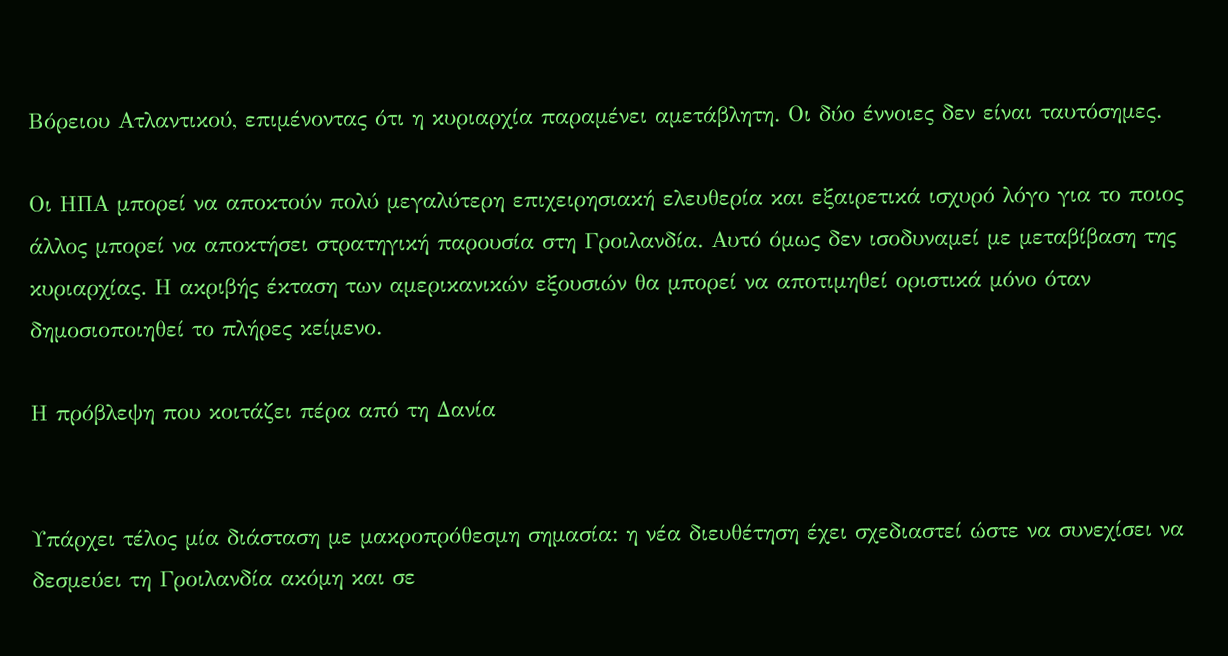Βόρειου Ατλαντικού, επιμένοντας ότι η κυριαρχία παραμένει αμετάβλητη. Οι δύο έννοιες δεν είναι ταυτόσημες.

Οι ΗΠΑ μπορεί να αποκτούν πολύ μεγαλύτερη επιχειρησιακή ελευθερία και εξαιρετικά ισχυρό λόγο για το ποιος άλλος μπορεί να αποκτήσει στρατηγική παρουσία στη Γροιλανδία. Αυτό όμως δεν ισοδυναμεί με μεταβίβαση της κυριαρχίας. Η ακριβής έκταση των αμερικανικών εξουσιών θα μπορεί να αποτιμηθεί οριστικά μόνο όταν δημοσιοποιηθεί το πλήρες κείμενο.

Η πρόβλεψη που κοιτάζει πέρα από τη Δανία


Υπάρχει τέλος μία διάσταση με μακροπρόθεσμη σημασία: η νέα διευθέτηση έχει σχεδιαστεί ώστε να συνεχίσει να δεσμεύει τη Γροιλανδία ακόμη και σε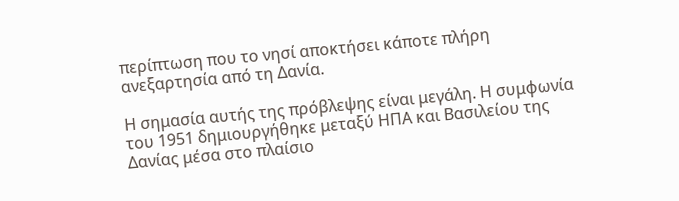περίπτωση που το νησί αποκτήσει κάποτε πλήρη ανεξαρτησία από τη Δανία.

Η σημασία αυτής της πρόβλεψης είναι μεγάλη. Η συμφωνία του 1951 δημιουργήθηκε μεταξύ ΗΠΑ και Βασιλείου της Δανίας μέσα στο πλαίσιο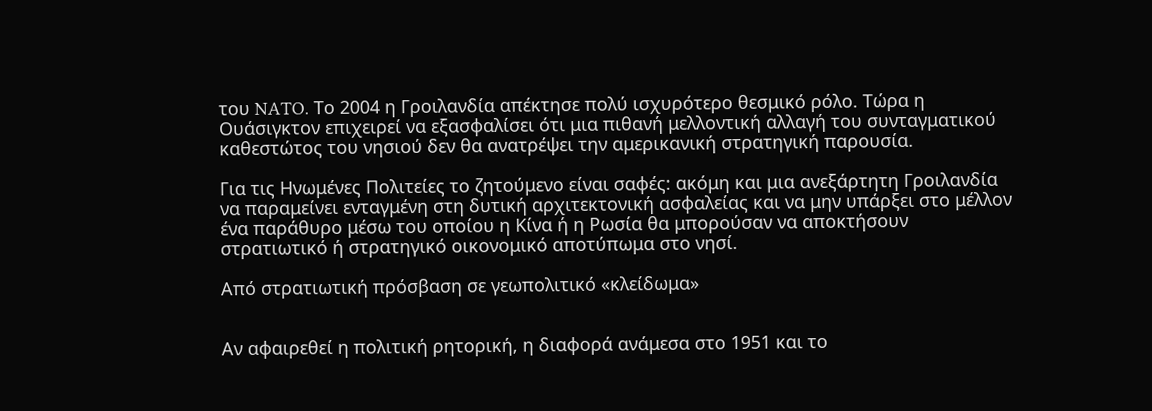του NATO. Το 2004 η Γροιλανδία απέκτησε πολύ ισχυρότερο θεσμικό ρόλο. Τώρα η Ουάσιγκτον επιχειρεί να εξασφαλίσει ότι μια πιθανή μελλοντική αλλαγή του συνταγματικού καθεστώτος του νησιού δεν θα ανατρέψει την αμερικανική στρατηγική παρουσία.

Για τις Ηνωμένες Πολιτείες το ζητούμενο είναι σαφές: ακόμη και μια ανεξάρτητη Γροιλανδία να παραμείνει ενταγμένη στη δυτική αρχιτεκτονική ασφαλείας και να μην υπάρξει στο μέλλον ένα παράθυρο μέσω του οποίου η Κίνα ή η Ρωσία θα μπορούσαν να αποκτήσουν στρατιωτικό ή στρατηγικό οικονομικό αποτύπωμα στο νησί.

Από στρατιωτική πρόσβαση σε γεωπολιτικό «κλείδωμα»


Αν αφαιρεθεί η πολιτική ρητορική, η διαφορά ανάμεσα στο 1951 και το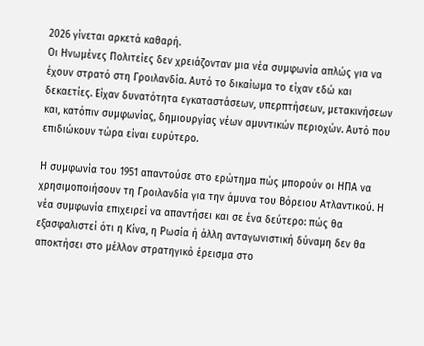2026 γίνεται αρκετά καθαρή.
Οι Ηνωμένες Πολιτείες δεν χρειάζονταν μια νέα συμφωνία απλώς για να έχουν στρατό στη Γροιλανδία. Αυτό το δικαίωμα το είχαν εδώ και δεκαετίες. Είχαν δυνατότητα εγκαταστάσεων, υπερπτήσεων, μετακινήσεων και, κατόπιν συμφωνίας, δημιουργίας νέων αμυντικών περιοχών. Αυτό που επιδιώκουν τώρα είναι ευρύτερο.

Η συμφωνία του 1951 απαντούσε στο ερώτημα πώς μπορούν οι ΗΠΑ να χρησιμοποιήσουν τη Γροιλανδία για την άμυνα του Βόρειου Ατλαντικού. Η νέα συμφωνία επιχειρεί να απαντήσει και σε ένα δεύτερο: πώς θα εξασφαλιστεί ότι η Κίνα, η Ρωσία ή άλλη ανταγωνιστική δύναμη δεν θα αποκτήσει στο μέλλον στρατηγικό έρεισμα στο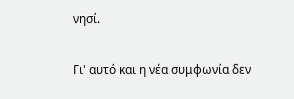νησί.

Γι' αυτό και η νέα συμφωνία δεν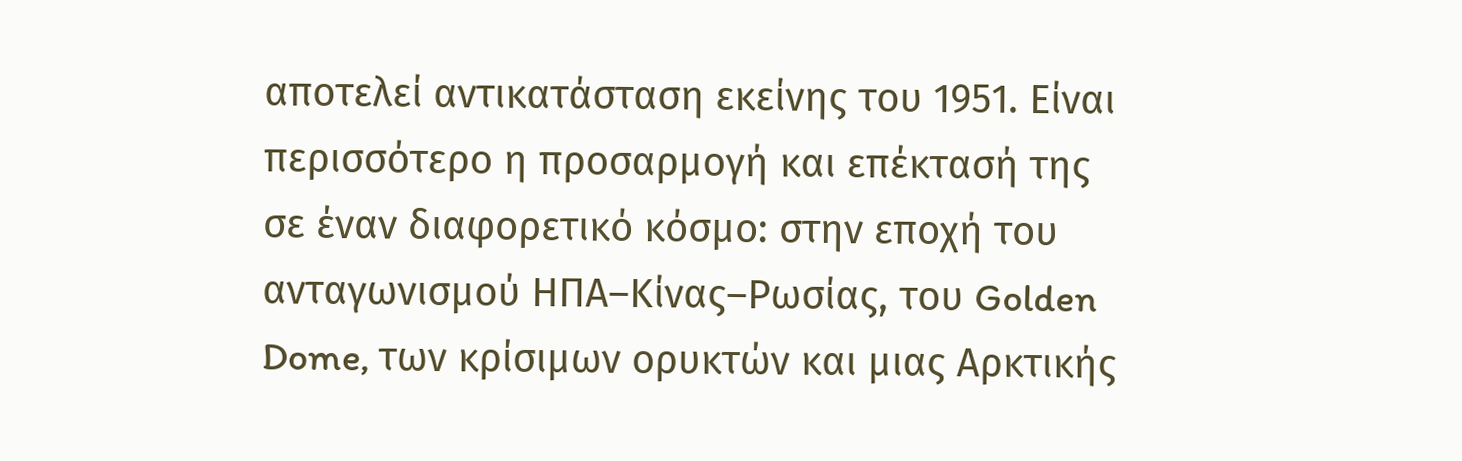αποτελεί αντικατάσταση εκείνης του 1951. Είναι περισσότερο η προσαρμογή και επέκτασή της σε έναν διαφορετικό κόσμο: στην εποχή του ανταγωνισμού ΗΠΑ–Κίνας–Ρωσίας, του Golden Dome, των κρίσιμων ορυκτών και μιας Αρκτικής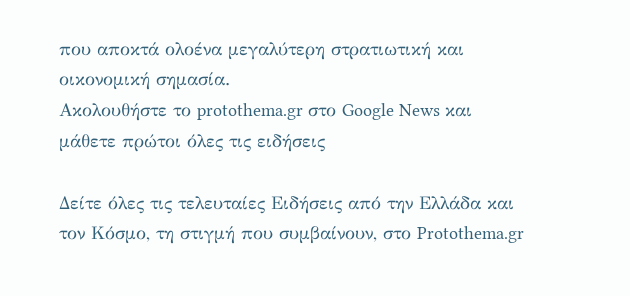που αποκτά ολοένα μεγαλύτερη στρατιωτική και οικονομική σημασία.
Ακολουθήστε το protothema.gr στο Google News και μάθετε πρώτοι όλες τις ειδήσεις

Δείτε όλες τις τελευταίες Ειδήσεις από την Ελλάδα και τον Κόσμο, τη στιγμή που συμβαίνουν, στο Protothema.gr